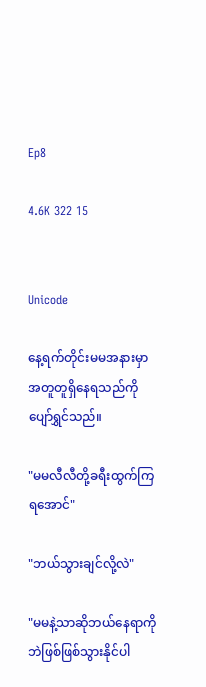Ep8

4.6K 322 15


Unicode

နေ့ရက်တိုင်းမမအနားမှာအတူတူရှိနေရသည်ကိုပျော်ရွှင်သည်။

"မမလီလီတို့ခရီးထွက်ကြရအောင်"

"ဘယ်သွားချင်လို့လဲ"

"မမနဲ့သာဆိုဘယ်နေရာကိုဘဲဖြစ်ဖြစ်သွားနိုင်ပါ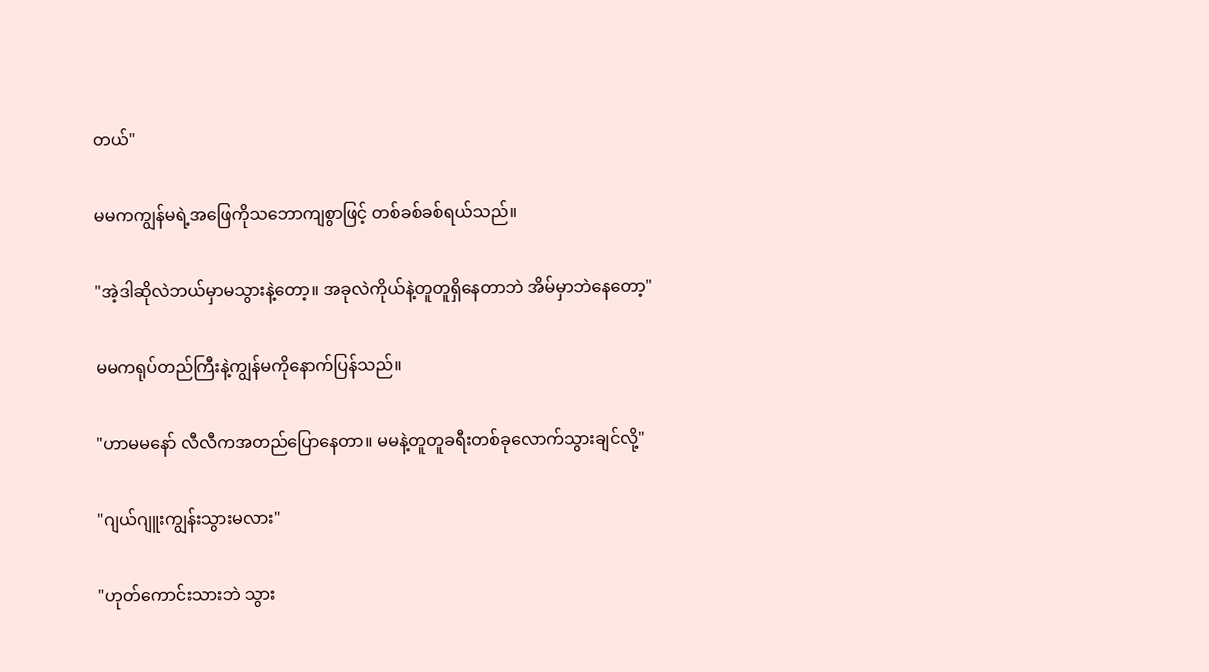တယ်"

မမကကျွန်မရဲ့အဖြေကိုသဘောကျစွာဖြင့် တစ်ခစ်ခစ်ရယ်သည်။

"အဲ့ဒါဆိုလဲဘယ်မှာမသွားနဲ့တော့။ အခုလဲကိုယ်နဲ့တူတူရှိနေတာဘဲ အိမ်မှာဘဲနေတော့"

မမကရုပ်တည်ကြီးနဲ့ကျွန်မကိုနောက်ပြန်သည်။

"ဟာမမနော် လီလီကအတည်ပြောနေတာ။ မမနဲ့တူတူခရီးတစ်ခုလောက်သွားချင်လို့"

"ဂျယ်ဂျူးကျွန်းသွားမလား"

"ဟုတ်ကောင်းသားဘဲ သွား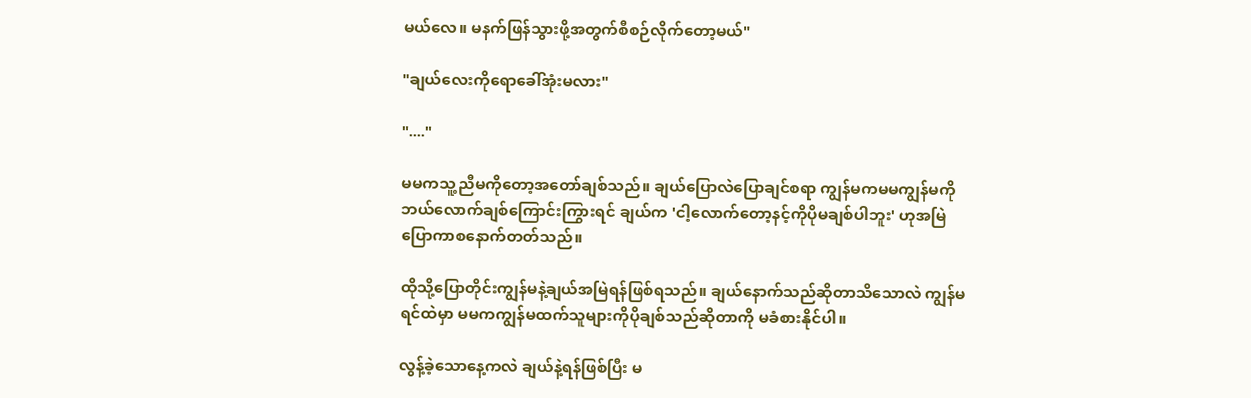မယ်လေ။ မနက်ဖြန်သွားဖို့အတွက်စီစဉ်လိုက်တော့မယ်"

"ချယ်လေးကိုရောခေါ်အုံးမလား"

"...."

မမကသူ့ညီမကိုတော့အတော်ချစ်သည်။ ချယ်ပြောလဲပြောချင်စရာ ကျွန်မကမမကျွန်မကိုဘယ်လောက်ချစ်ကြောင်းကြွားရင် ချယ်က 'ငါ့လောက်တော့နင့်ကိုပိုမချစ်ပါဘူး' ဟုအမြဲပြောကာစနောက်တတ်သည်။

ထိုသို့ပြောတိုင်းကျွန်မနဲ့ချယ်အမြဲရန်ဖြစ်ရသည်။ ချယ်နောက်သည်ဆိုတာသိသောလဲ ကျွန်မရင်ထဲမှာ မမကကျွန်မထက်သူများကိုပိုချစ်သည်ဆိုတာကို မခံစားနိုင်ပါ။

လွန့်ခဲ့သောနေ့ကလဲ ချယ်နဲ့ရန်ဖြစ်ပြီး မ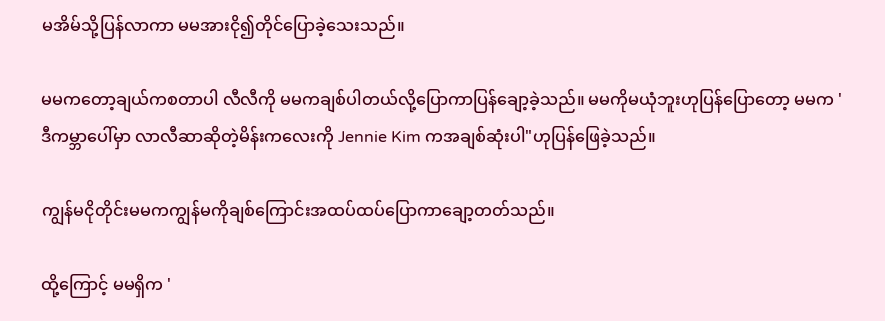မအိမ်သို့ပြန်လာကာ မမအားငို၍တိုင်ပြောခဲ့သေးသည်။

မမကတော့ချယ်ကစတာပါ လီလီကို မမကချစ်ပါတယ်လို့ပြောကာပြန်ချော့ခဲ့သည်။ မမကိုမယုံဘူးဟုပြန်ပြောတော့ မမက ' ဒီကမ္ဘာပေါ်မှာ လာလီဆာဆိုတဲ့မိန်းကလေးကို Jennie Kim ကအချစ်ဆုံးပါ"ဟုပြန်ဖြေခဲ့သည်။

ကျွန်မငိုတိုင်းမမကကျွန်မကိုချစ်ကြောင်းအထပ်ထပ်ပြောကာချော့တတ်သည်။

ထို့ကြောင့် မမရှိက '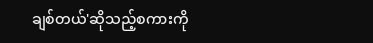ချစ်တယ်'ဆိုသည့်စကားကို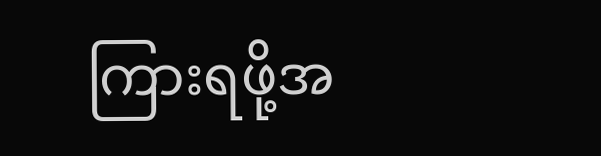ကြားရဖို့အ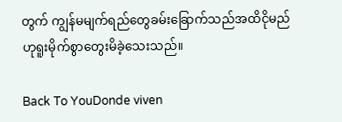တွက် ကျွန်မမျက်ရည်တွေခမ်းခြောက်သည်အထိငိုမည် ဟုရူးမိုက်စွာတွေးမိခဲ့သေးသည်။

Back To YouDonde viven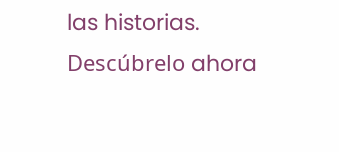las historias. Descúbrelo ahora